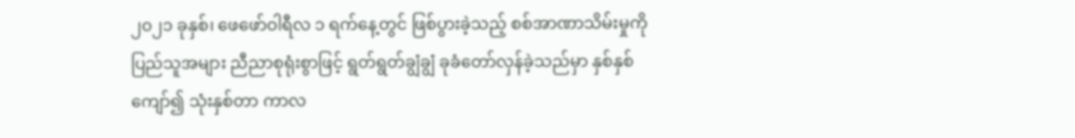၂၀၂၁ ခုနှစ်၊ ဖေဖော်ဝါရီလ ၁ ရက်နေ့တွင် ဖြစ်ပွားခဲ့သည့် စစ်အာဏာသိမ်းမှုကို ပြည်သူအများ ညီညာစုရုံးစွာဖြင့် ရွတ်ရွတ်ချွံချွံ ခုခံတော်လှန်ခဲ့သည်မှာ နှစ်နှစ်ကျော်၍ သုံးနှစ်တာ ကာလ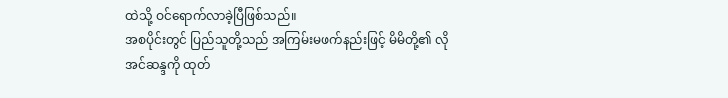ထဲသို့ ဝင်ရောက်လာခဲ့ပြီဖြစ်သည်။
အစပိုင်းတွင် ပြည်သူတို့သည် အကြမ်းမဖက်နည်းဖြင့် မိမိတို့၏ လိုအင်ဆန္ဒကို ထုတ်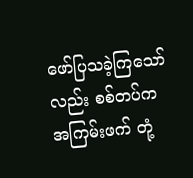ဖော်ပြသခဲ့ကြသော်လည်း စစ်တပ်က အကြမ်းဖက် တုံ့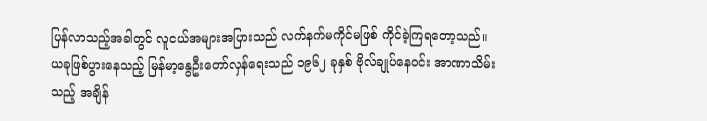ပြန်လာသည့်အခါတွင် လူငယ်အများအပြားသည် လက်နက်မကိုင်မဖြစ် ကိုင်ခဲ့ကြရတော့သည်။ ယခုဖြစ်ပွားနေသည့် မြန်မာ့နွေဦးတော်လှန်ရေးသည် ၁၉၆၂ ခုနှစ် ဗိုလ်ချုပ်နေဝင်း အာဏာသိမ်းသည့် အချိန်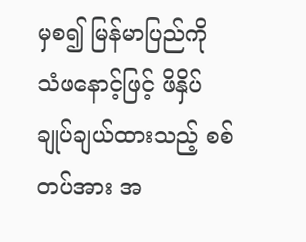မှစ၍ မြန်မာပြည်ကို သံဖနောင့်ဖြင့် ဖိနှိပ်ချုပ်ချယ်ထားသည့် စစ်တပ်အား အ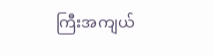ကြီးအကျယ်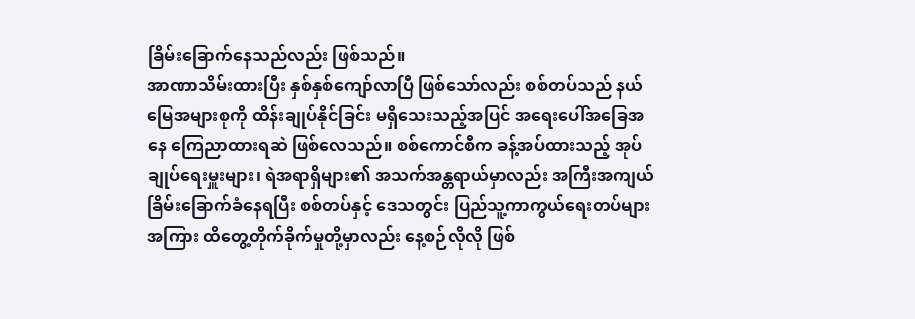ခြိမ်းခြောက်နေသည်လည်း ဖြစ်သည်။
အာဏာသိမ်းထားပြီး နှစ်နှစ်ကျော်လာပြီ ဖြစ်သော်လည်း စစ်တပ်သည် နယ်မြေအများစုကို ထိန်းချုပ်နိုင်ခြင်း မရှိသေးသည့်အပြင် အရေးပေါ်အခြေအနေ ကြေညာထားရဆဲ ဖြစ်လေသည်။ စစ်ကောင်စီက ခန့်အပ်ထားသည့် အုပ်ချုပ်ရေးမှူးများ၊ ရဲအရာရှိများ၏ အသက်အန္တရာယ်မှာလည်း အကြီးအကျယ် ခြိမ်းခြောက်ခံနေရပြီး စစ်တပ်နှင့် ဒေသတွင်း ပြည်သူ့ကာကွယ်ရေးတပ်များအကြား ထိတွေ့တိုက်ခိုက်မှုတို့မှာလည်း နေ့စဉ်လိုလို ဖြစ်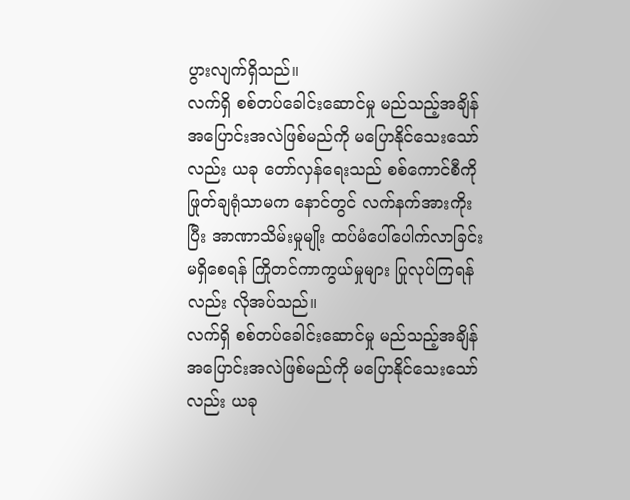ပွားလျက်ရှိသည်။
လက်ရှိ စစ်တပ်ခေါင်းဆောင်မှု မည်သည့်အချိန် အပြောင်းအလဲဖြစ်မည်ကို မပြောနိုင်သေးသော်လည်း ယခု တော်လှန်ရေးသည် စစ်ကောင်စီကို ဖြုတ်ချရုံသာမက နောင်တွင် လက်နက်အားကိုးပြီး အာဏာသိမ်းမှုမျိုး ထပ်မံပေါ်ပေါက်လာခြင်း မရှိစေရန် ကြိုတင်ကာကွယ်မှုများ ပြုလုပ်ကြရန်လည်း လိုအပ်သည်။
လက်ရှိ စစ်တပ်ခေါင်းဆောင်မှု မည်သည့်အချိန် အပြောင်းအလဲဖြစ်မည်ကို မပြောနိုင်သေးသော်လည်း ယခု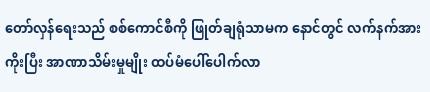တော်လှန်ရေးသည် စစ်ကောင်စီကို ဖြုတ်ချရုံသာမက နောင်တွင် လက်နက်အားကိုးပြီး အာဏာသိမ်းမှုမျိုး ထပ်မံပေါ်ပေါက်လာ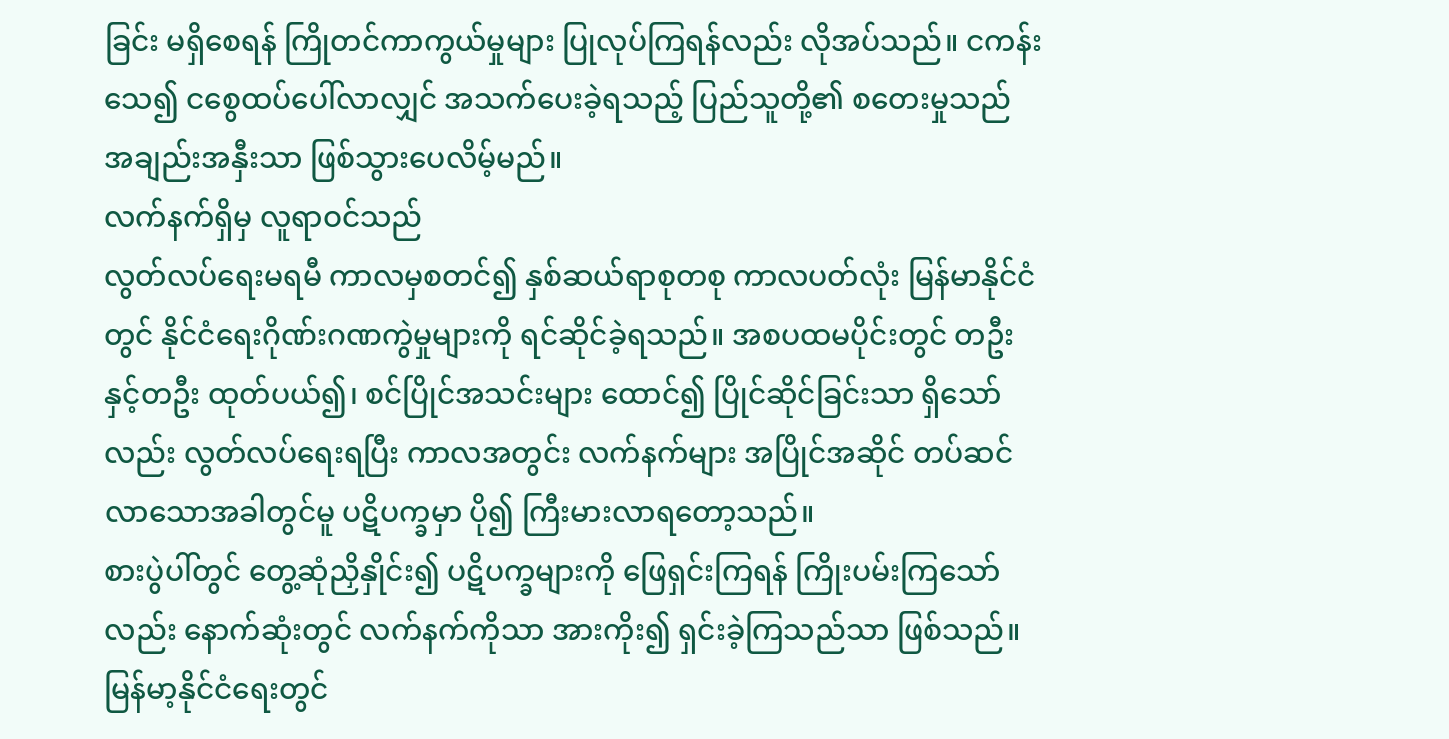ခြင်း မရှိစေရန် ကြိုတင်ကာကွယ်မှုများ ပြုလုပ်ကြရန်လည်း လိုအပ်သည်။ ငကန်းသေ၍ ငစွေထပ်ပေါ်လာလျှင် အသက်ပေးခဲ့ရသည့် ပြည်သူတို့၏ စတေးမှုသည် အချည်းအနှီးသာ ဖြစ်သွားပေလိမ့်မည်။
လက်နက်ရှိမှ လူရာဝင်သည်
လွတ်လပ်ရေးမရမီ ကာလမှစတင်၍ နှစ်ဆယ်ရာစုတစု ကာလပတ်လုံး မြန်မာနိုင်ငံတွင် နိုင်ငံရေးဂိုဏ်းဂဏကွဲမှုများကို ရင်ဆိုင်ခဲ့ရသည်။ အစပထမပိုင်းတွင် တဦးနှင့်တဦး ထုတ်ပယ်၍၊ စင်ပြိုင်အသင်းများ ထောင်၍ ပြိုင်ဆိုင်ခြင်းသာ ရှိသော်လည်း လွတ်လပ်ရေးရပြီး ကာလအတွင်း လက်နက်များ အပြိုင်အဆိုင် တပ်ဆင်လာသောအခါတွင်မူ ပဋိပက္ခမှာ ပို၍ ကြီးမားလာရတော့သည်။
စားပွဲပါ်တွင် တွေ့ဆုံညှိနှိုင်း၍ ပဋိပက္ခများကို ဖြေရှင်းကြရန် ကြိုးပမ်းကြသော်လည်း နောက်ဆုံးတွင် လက်နက်ကိုသာ အားကိုး၍ ရှင်းခဲ့ကြသည်သာ ဖြစ်သည်။ မြန်မာ့နိုင်ငံရေးတွင်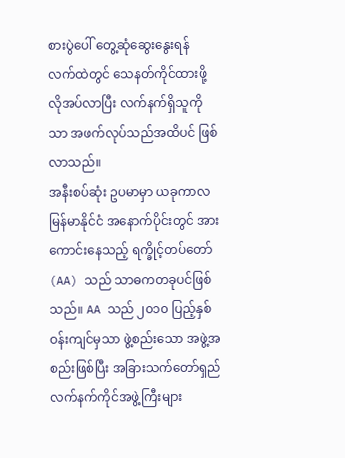စားပွဲပေါ် တွေ့ဆုံဆွေးနွေးရန် လက်ထဲတွင် သေနတ်ကိုင်ထားဖို့ လိုအပ်လာပြီး လက်နက်ရှိသူကိုသာ အဖက်လုပ်သည်အထိပင် ဖြစ်လာသည်။
အနီးစပ်ဆုံး ဥပမာမှာ ယခုကာလ မြန်မာနိုင်ငံ အနောက်ပိုင်းတွင် အားကောင်းနေသည့် ရက္ခိုင့်တပ်တော် (AA) သည် သာဓကတခုပင်ဖြစ်သည်။ AA သည် ၂၀၁၀ ပြည့်နှစ် ဝန်းကျင်မှသာ ဖွဲ့စည်းသော အဖွဲ့အစည်းဖြစ်ပြီး အခြားသက်တော်ရှည် လက်နက်ကိုင်အဖွဲ့ကြီးများ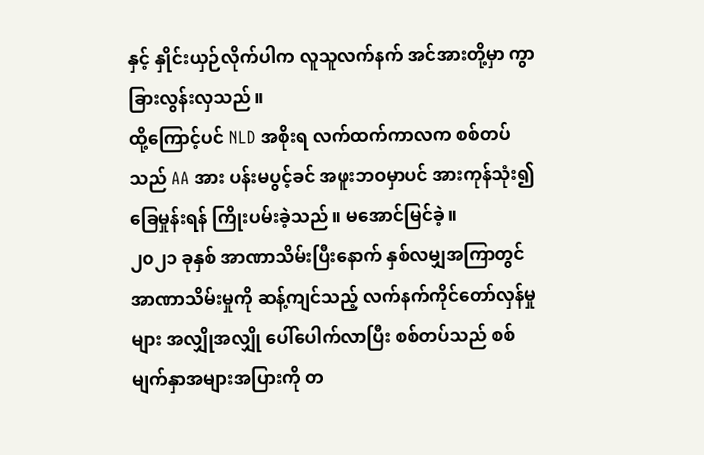နှင့် နှိုင်းယှဉ်လိုက်ပါက လူသူလက်နက် အင်အားတို့မှာ ကွာခြားလွန်းလှသည်။
ထို့ကြောင့်ပင် NLD အစိုးရ လက်ထက်ကာလက စစ်တပ်သည် AA အား ပန်းမပွင့်ခင် အဖူးဘဝမှာပင် အားကုန်သုံး၍ ခြေမှုန်းရန် ကြိုးပမ်းခဲ့သည်။ မအောင်မြင်ခဲ့။
၂၀၂၁ ခုနှစ် အာဏာသိမ်းပြီးနောက် နှစ်လမျှအကြာတွင် အာဏာသိမ်းမှုကို ဆန့်ကျင်သည့် လက်နက်ကိုင်တော်လှန်မှုများ အလျှိုအလျှို ပေါ်ပေါက်လာပြီး စစ်တပ်သည် စစ်မျက်နှာအများအပြားကို တ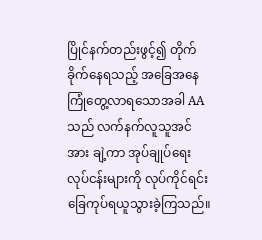ပြိုင်နက်တည်းဖွင့်၍ တိုက်ခိုက်နေရသည့် အခြေအနေ ကြုံတွေ့လာရသောအခါ AA သည် လက်နက်လူသူအင်အား ချဲ့ကာ အုပ်ချုပ်ရေးလုပ်ငန်းများကို လုပ်ကိုင်ရင်း ခြေကုပ်ရယူသွားခဲ့ကြသည်။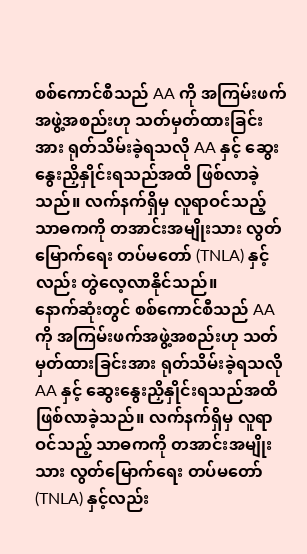စစ်ကောင်စီသည် AA ကို အကြမ်းဖက်အဖွဲ့အစည်းဟု သတ်မှတ်ထားခြင်းအား ရုတ်သိမ်းခဲ့ရသလို AA နှင့် ဆွေးနွေးညှိနှိုင်းရသည်အထိ ဖြစ်လာခဲ့သည်။ လက်နက်ရှိမှ လူရာဝင်သည့် သာဓကကို တအာင်းအမျိုးသား လွတ်မြောက်ရေး တပ်မတော် (TNLA) နှင့်လည်း တွဲလေ့လာနိုင်သည်။
နောက်ဆုံးတွင် စစ်ကောင်စီသည် AA ကို အကြမ်းဖက်အဖွဲ့အစည်းဟု သတ်မှတ်ထားခြင်းအား ရုတ်သိမ်းခဲ့ရသလို AA နှင့် ဆွေးနွေးညှိနှိုင်းရသည်အထိ ဖြစ်လာခဲ့သည်။ လက်နက်ရှိမှ လူရာဝင်သည့် သာဓကကို တအာင်းအမျိုးသား လွတ်မြောက်ရေး တပ်မတော် (TNLA) နှင့်လည်း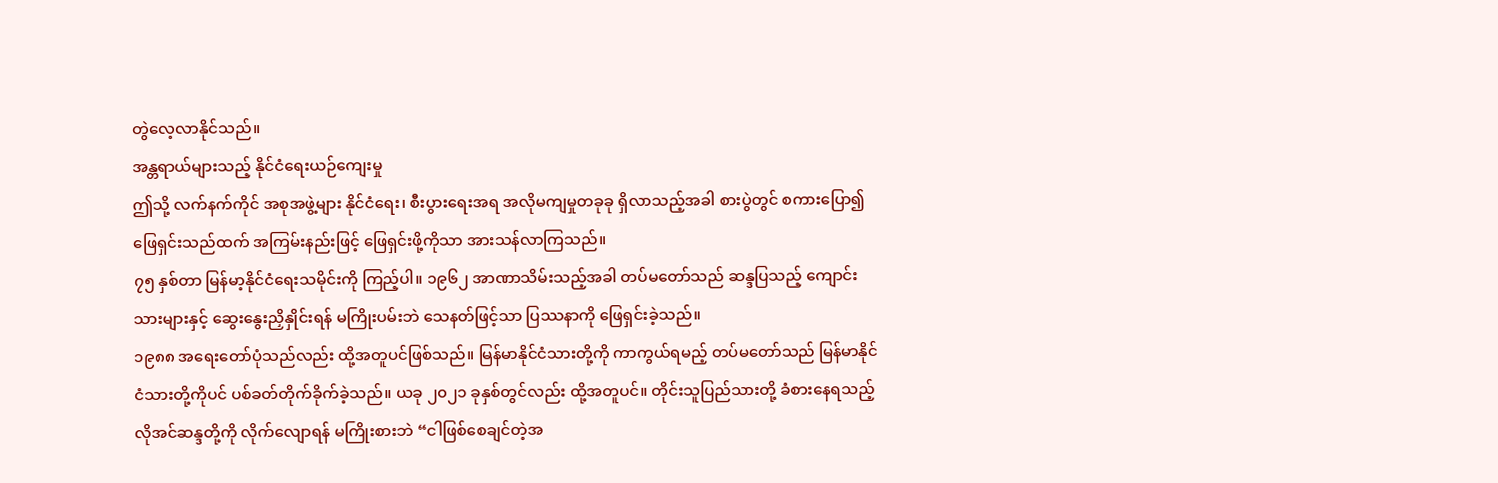တွဲလေ့လာနိုင်သည်။
အန္တရာယ်များသည့် နိုင်ငံရေးယဉ်ကျေးမှု
ဤသို့ လက်နက်ကိုင် အစုအဖွဲ့များ နိုင်ငံရေး၊ စီးပွားရေးအရ အလိုမကျမှုတခုခု ရှိလာသည့်အခါ စားပွဲတွင် စကားပြော၍ ဖြေရှင်းသည်ထက် အကြမ်းနည်းဖြင့် ဖြေရှင်းဖို့ကိုသာ အားသန်လာကြသည်။
၇၅ နှစ်တာ မြန်မာ့နိုင်ငံရေးသမိုင်းကို ကြည့်ပါ။ ၁၉၆၂ အာဏာသိမ်းသည့်အခါ တပ်မတော်သည် ဆန္ဒပြသည့် ကျောင်းသားများနှင့် ဆွေးနွေးညှိနှိုင်းရန် မကြိုးပမ်းဘဲ သေနတ်ဖြင့်သာ ပြဿနာကို ဖြေရှင်းခဲ့သည်။
၁၉၈၈ အရေးတော်ပုံသည်လည်း ထို့အတူပင်ဖြစ်သည်။ မြန်မာနိုင်ငံသားတို့ကို ကာကွယ်ရမည့် တပ်မတော်သည် မြန်မာနိုင်ငံသားတို့ကိုပင် ပစ်ခတ်တိုက်ခိုက်ခဲ့သည်။ ယခု ၂၀၂၁ ခုနှစ်တွင်လည်း ထို့အတူပင်။ တိုင်းသူပြည်သားတို့ ခံစားနေရသည့် လိုအင်ဆန္ဒတို့ကို လိုက်လျောရန် မကြိုးစားဘဲ “ငါဖြစ်စေချင်တဲ့အ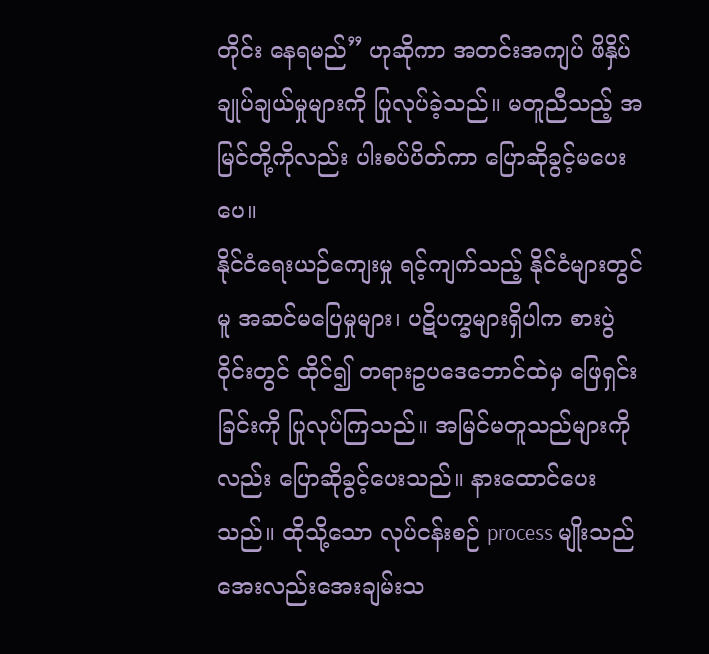တိုင်း နေရမည်” ဟုဆိုကာ အတင်းအကျပ် ဖိနှိပ်ချုပ်ချယ်မှုများကို ပြုလုပ်ခဲ့သည်။ မတူညီသည့် အမြင်တို့ကိုလည်း ပါးစပ်ပိတ်ကာ ပြောဆိုခွင့်မပေးပေ။
နိုင်ငံရေးယဉ်ကျေးမှု ရင့်ကျက်သည့် နိုင်ငံများတွင်မူ အဆင်မပြေမှုများ၊ ပဋိပက္ခများရှိပါက စားပွဲဝိုင်းတွင် ထိုင်၍ တရားဥပဒေဘောင်ထဲမှ ဖြေရှင်းခြင်းကို ပြုလုပ်ကြသည်။ အမြင်မတူသည်များကိုလည်း ပြောဆိုခွင့်ပေးသည်။ နားထောင်ပေးသည်။ ထိုသို့သော လုပ်ငန်းစဉ် process မျိုးသည် အေးလည်းအေးချမ်းသ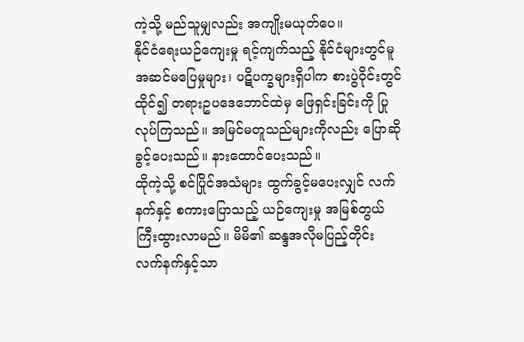ကဲ့သို့ မည်သူမျှလည်း အကျိုးမယုတ်ပေ။
နိုင်ငံရေးယဉ်ကျေးမှု ရင့်ကျက်သည့် နိုင်ငံများတွင်မူ အဆင်မပြေမှုများ၊ ပဋိပက္ခများရှိပါက စားပွဲဝိုင်းတွင် ထိုင်၍ တရားဥပဒေဘောင်ထဲမှ ဖြေရှင်းခြင်းကို ပြုလုပ်ကြသည်။ အမြင်မတူသည်များကိုလည်း ပြောဆိုခွင့်ပေးသည်။ နားထောင်ပေးသည်။
ထိုကဲ့သို့ စင်ပြိုင်အသံများ ထွက်ခွင့်မပေးလျှင် လက်နက်နှင့် စကားပြောသည့် ယဉ်ကျေးမှု အမြစ်တွယ်ကြီးထွားလာမည်။ မိမိ၏ ဆန္ဒအလိုမပြည့်တိုင်း လက်နက်နှင့်သာ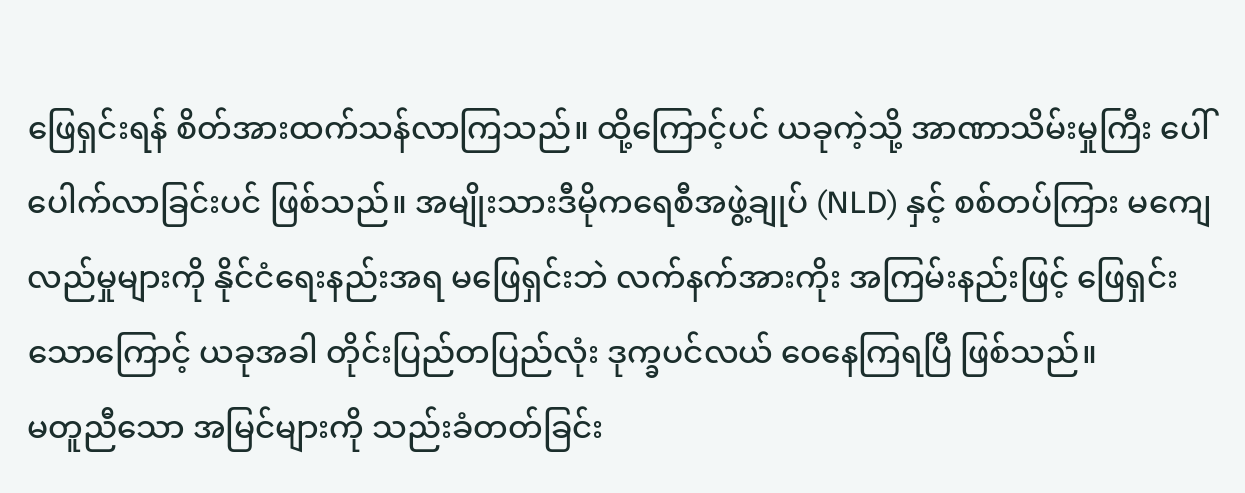ဖြေရှင်းရန် စိတ်အားထက်သန်လာကြသည်။ ထို့ကြောင့်ပင် ယခုကဲ့သို့ အာဏာသိမ်းမှုကြီး ပေါ်ပေါက်လာခြင်းပင် ဖြစ်သည်။ အမျိုးသားဒီမိုကရေစီအဖွဲ့ချုပ် (NLD) နှင့် စစ်တပ်ကြား မကျေလည်မှုများကို နိုင်ငံရေးနည်းအရ မဖြေရှင်းဘဲ လက်နက်အားကိုး အကြမ်းနည်းဖြင့် ဖြေရှင်းသောကြောင့် ယခုအခါ တိုင်းပြည်တပြည်လုံး ဒုက္ခပင်လယ် ဝေနေကြရပြီ ဖြစ်သည်။
မတူညီသော အမြင်များကို သည်းခံတတ်ခြင်း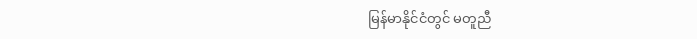မြန်မာနိုင်ငံတွင် မတူညီ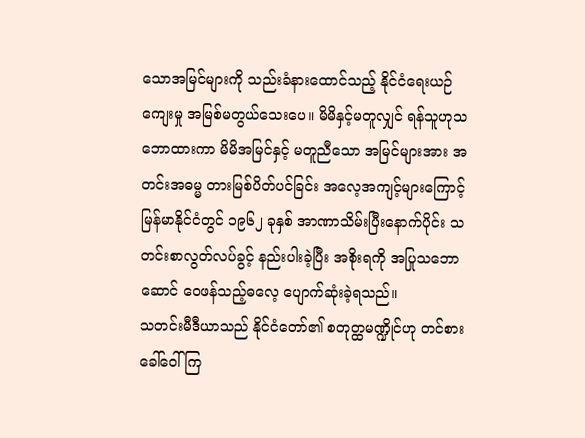သောအမြင်များကို သည်းခံနားထောင်သည့် နိုင်ငံရေးယဉ်ကျေးမှု အမြစ်မတွယ်သေးပေ။ မိမိနှင့်မတူလျှင် ရန်သူဟုသဘောထားကာ မိမိအမြင်နှင့် မတူညီသော အမြင်များအား အတင်းအဓမ္မ တားမြစ်ပိတ်ပင်ခြင်း အလေ့အကျင့်များကြောင့် မြန်မာနိုင်ငံတွင် ၁၉၆၂ ခုနှစ် အာဏာသိမ်းပြီးနောက်ပိုင်း သတင်းစာလွတ်လပ်ခွင့် နည်းပါးခဲ့ပြီး အစိုးရကို အပြုသဘောဆောင် ဝေဖန်သည့်ဓလေ့ ပျောက်ဆုံးခဲ့ရသည်။
သတင်းမီဒီယာသည် နိုင်ငံတော်၏ စတုတ္ထမဏ္ဍိုင်ဟု တင်စားခေါ်ဝေါ်ကြ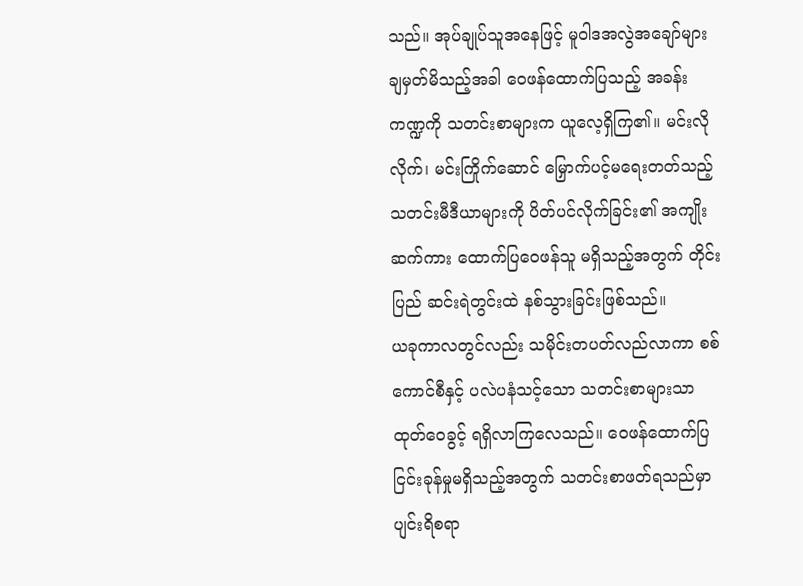သည်။ အုပ်ချုပ်သူအနေဖြင့် မူဝါဒအလွဲအချော်များ ချမှတ်မိသည့်အခါ ဝေဖန်ထောက်ပြသည့် အခန်းကဏ္ဍကို သတင်းစာများက ယူလေ့ရှိကြ၏။ မင်းလိုလိုက်၊ မင်းကြိုက်ဆောင် မြှောက်ပင့်မရေးတတ်သည့် သတင်းမီဒီယာများကို ပိတ်ပင်လိုက်ခြင်း၏ အကျိုးဆက်ကား ထောက်ပြဝေဖန်သူ မရှိသည့်အတွက် တိုင်းပြည် ဆင်းရဲတွင်းထဲ နစ်သွားခြင်းဖြစ်သည်။
ယခုကာလတွင်လည်း သမိုင်းတပတ်လည်လာကာ စစ်ကောင်စီနှင့် ပလဲပနံသင့်သော သတင်းစာများသာ ထုတ်ဝေခွင့် ရရှိလာကြလေသည်။ ဝေဖန်ထောက်ပြ ငြင်းခုန်မှုမရှိသည့်အတွက် သတင်းစာဖတ်ရသည်မှာ ပျင်းရိစရာ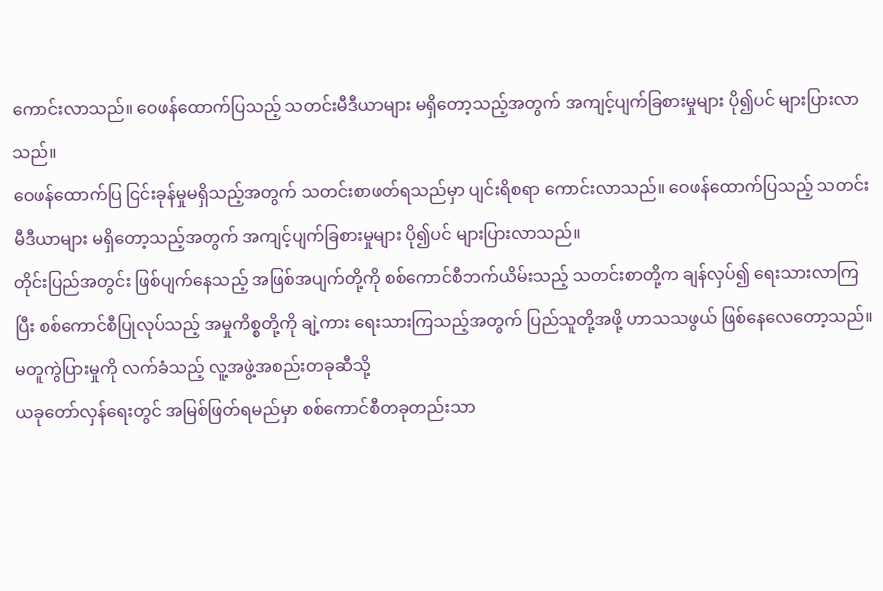ကောင်းလာသည်။ ဝေဖန်ထောက်ပြသည့် သတင်းမီဒီယာများ မရှိတော့သည့်အတွက် အကျင့်ပျက်ခြစားမှုများ ပို၍ပင် များပြားလာသည်။
ဝေဖန်ထောက်ပြ ငြင်းခုန်မှုမရှိသည့်အတွက် သတင်းစာဖတ်ရသည်မှာ ပျင်းရိစရာ ကောင်းလာသည်။ ဝေဖန်ထောက်ပြသည့် သတင်းမီဒီယာများ မရှိတော့သည့်အတွက် အကျင့်ပျက်ခြစားမှုများ ပို၍ပင် များပြားလာသည်။
တိုင်းပြည်အတွင်း ဖြစ်ပျက်နေသည့် အဖြစ်အပျက်တို့ကို စစ်ကောင်စီဘက်ယိမ်းသည့် သတင်းစာတို့က ချန်လှပ်၍ ရေးသားလာကြပြီး စစ်ကောင်စီပြုလုပ်သည့် အမှုကိစ္စတို့ကို ချဲ့ကား ရေးသားကြသည့်အတွက် ပြည်သူတို့အဖို့ ဟာသသဖွယ် ဖြစ်နေလေတော့သည်။
မတူကွဲပြားမှုကို လက်ခံသည့် လူ့အဖွဲ့အစည်းတခုဆီသို့
ယခုတော်လှန်ရေးတွင် အမြစ်ဖြတ်ရမည်မှာ စစ်ကောင်စီတခုတည်းသာ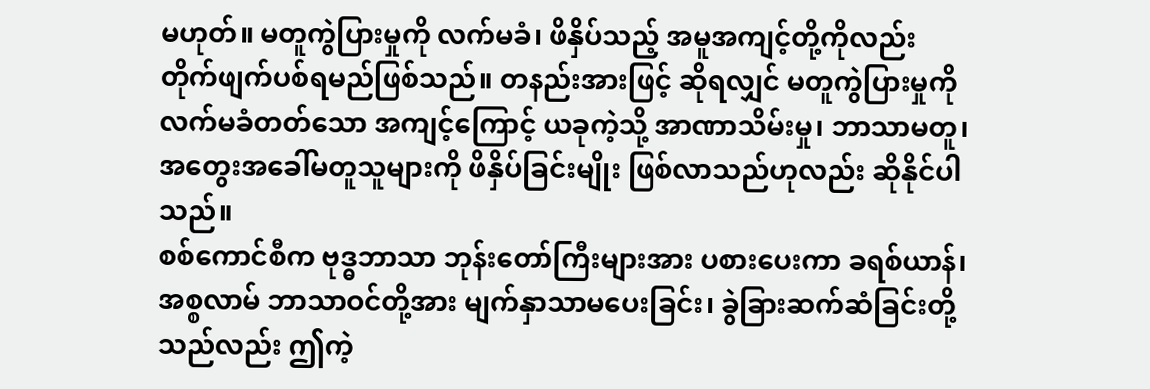မဟုတ်။ မတူကွဲပြားမှုကို လက်မခံ၊ ဖိနှိပ်သည့် အမူအကျင့်တို့ကိုလည်း တိုက်ဖျက်ပစ်ရမည်ဖြစ်သည်။ တနည်းအားဖြင့် ဆိုရလျှင် မတူကွဲပြားမှုကို လက်မခံတတ်သော အကျင့်ကြောင့် ယခုကဲ့သို့ အာဏာသိမ်းမှု၊ ဘာသာမတူ၊ အတွေးအခေါ်မတူသူများကို ဖိနှိပ်ခြင်းမျိုး ဖြစ်လာသည်ဟုလည်း ဆိုနိုင်ပါသည်။
စစ်ကောင်စီက ဗုဒ္ဓဘာသာ ဘုန်းတော်ကြီးများအား ပစားပေးကာ ခရစ်ယာန်၊ အစ္စလာမ် ဘာသာဝင်တို့အား မျက်နှာသာမပေးခြင်း၊ ခွဲခြားဆက်ဆံခြင်းတို့သည်လည်း ဤကဲ့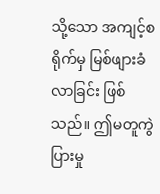သို့သော အကျင့်စရိုက်မှ မြစ်ဖျားခံလာခြင်း ဖြစ်သည်။ ဤမတူကွဲပြားမှု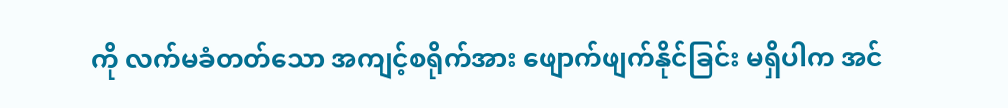ကို လက်မခံတတ်သော အကျင့်စရိုက်အား ဖျောက်ဖျက်နိုင်ခြင်း မရှိပါက အင်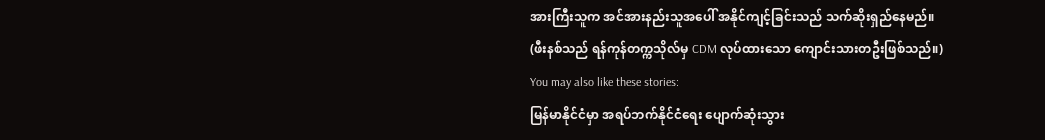အားကြီးသူက အင်အားနည်းသူအပေါ် အနိုင်ကျင့်ခြင်းသည် သက်ဆိုးရှည်နေမည်။
(ဖီးနစ်သည် ရန်ကုန်တက္ကသိုလ်မှ CDM လုပ်ထားသော ကျောင်းသားတဦးဖြစ်သည်။)
You may also like these stories:
မြန်မာနိုင်ငံမှာ အရပ်ဘက်နိုင်ငံရေး ပျောက်ဆုံးသွား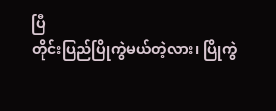ပြီ
တိုင်းပြည်ပြိုကွဲမယ်တဲ့လား၊ ပြိုကွဲ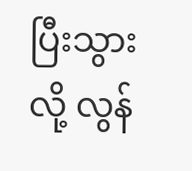ပြီးသွားလို့ လွန်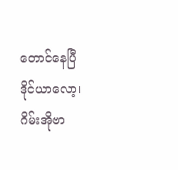တောင်နေပြီ
ဒိုင်ယာလော့၊ ဂိမ်းအိုဗာ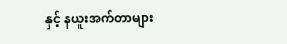နှင့် နယူးအက်တာများ